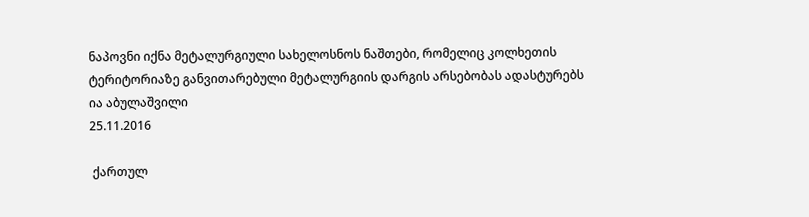ნაპოვნი იქნა მეტალურგიული სახელოსნოს ნაშთები, რომელიც კოლხეთის ტერიტორიაზე განვითარებული მეტალურგიის დარგის არსებობას ადასტურებს
ია აბულაშვილი
25.11.2016

 ქართულ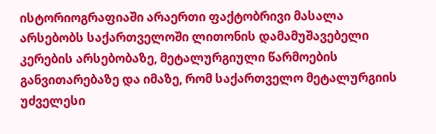ისტორიოგრაფიაში არაერთი ფაქტობრივი მასალა არსებობს საქართველოში ლითონის დამამუშავებელი კერების არსებობაზე, მეტალურგიული წარმოების განვითარებაზე და იმაზე, რომ საქართველო მეტალურგიის უძველესი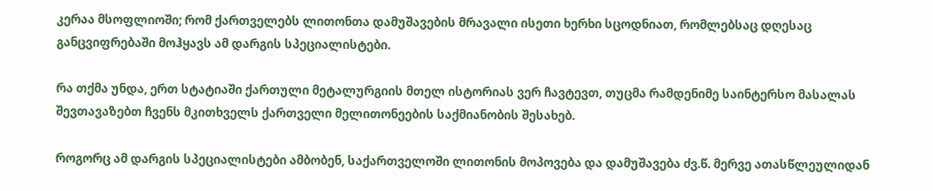კერაა მსოფლიოში; რომ ქართველებს ლითონთა დამუშავების მრავალი ისეთი ხერხი სცოდნიათ, რომლებსაც დღესაც განცვიფრებაში მოჰყავს ამ დარგის სპეციალისტები.

რა თქმა უნდა, ერთ სტატიაში ქართული მეტალურგიის მთელ ისტორიას ვერ ჩავტევთ, თუცმა რამდენიმე საინტერსო მასალას შევთავაზებთ ჩვენს მკითხველს ქართველი მელითონეების საქმიანობის შესახებ.

როგორც ამ დარგის სპეციალისტები ამბობენ, საქართველოში ლითონის მოპოვება და დამუშავება ძვ.წ. მერვე ათასწლეულიდან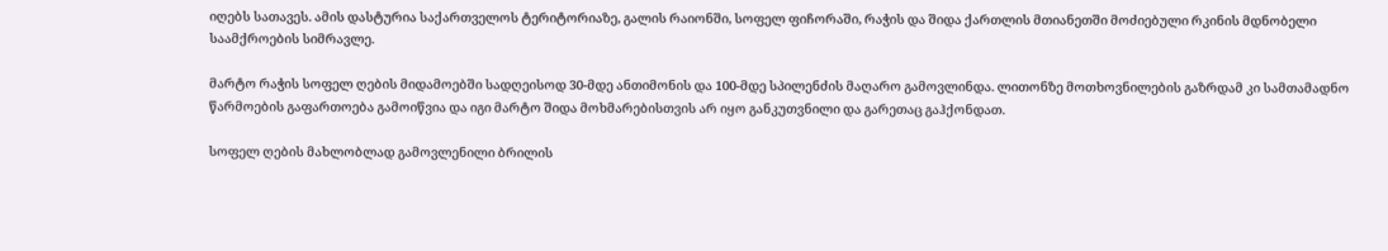იღებს სათავეს. ამის დასტურია საქართველოს ტერიტორიაზე, გალის რაიონში, სოფელ ფიჩორაში, რაჭის და შიდა ქართლის მთიანეთში მოძიებული რკინის მდნობელი საამქროების სიმრავლე.

მარტო რაჭის სოფელ ღების მიდამოებში სადღეისოდ 30-მდე ანთიმონის და 100-მდე სპილენძის მაღარო გამოვლინდა. ლითონზე მოთხოვნილების გაზრდამ კი სამთამადნო წარმოების გაფართოება გამოიწვია და იგი მარტო შიდა მოხმარებისთვის არ იყო განკუთვნილი და გარეთაც გაჰქონდათ.

სოფელ ღების მახლობლად გამოვლენილი ბრილის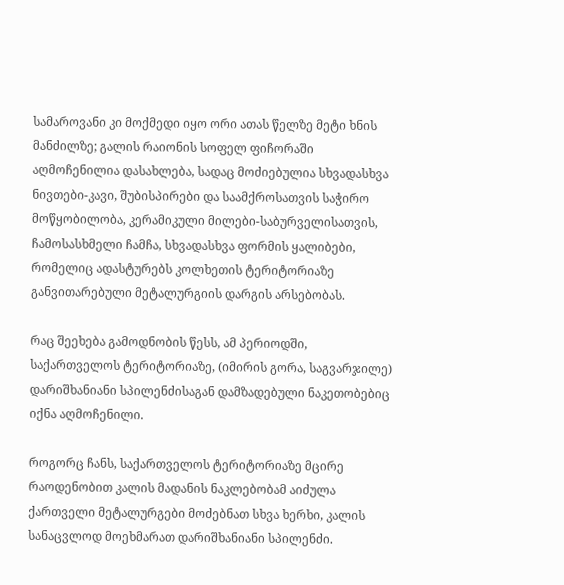სამაროვანი კი მოქმედი იყო ორი ათას წელზე მეტი ხნის მანძილზე; გალის რაიონის სოფელ ფიჩორაში აღმოჩენილია დასახლება, სადაც მოძიებულია სხვადასხვა ნივთები-კავი, შუბისპირები და საამქროსათვის საჭირო მოწყობილობა, კერამიკული მილები-საბურველისათვის, ჩამოსასხმელი ჩამჩა, სხვადასხვა ფორმის ყალიბები, რომელიც ადასტურებს კოლხეთის ტერიტორიაზე განვითარებული მეტალურგიის დარგის არსებობას.

რაც შეეხება გამოდნობის წესს, ამ პერიოდში, საქართველოს ტერიტორიაზე, (იმირის გორა, საგვარჯილე) დარიშხანიანი სპილენძისაგან დამზადებული ნაკეთობებიც იქნა აღმოჩენილი.

როგორც ჩანს, საქართველოს ტერიტორიაზე მცირე რაოდენობით კალის მადანის ნაკლებობამ აიძულა ქართველი მეტალურგები მოძებნათ სხვა ხერხი, კალის სანაცვლოდ მოეხმარათ დარიშხანიანი სპილენძი.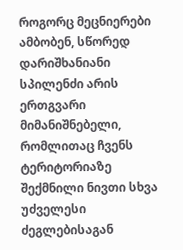როგორც მეცნიერები ამბობენ, სწორედ დარიშხანიანი სპილენძი არის ერთგვარი მიმანიშნებელი, რომლითაც ჩვენს ტერიტორიაზე შექმნილი ნივთი სხვა უძველესი ძეგლებისაგან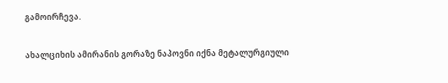გამოირჩევა.

ახალციხის ამირანის გორაზე ნაპოვნი იქნა მეტალურგიული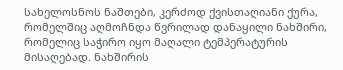სახელოსნოს ნაშთები, კერძოდ ქვისთაღიანი ქურა, რომელშიც აღმოჩნდა წვრილად დანაყილი ნახშირი, რომელიც საჭირო იყო მაღალი ტემპერატურის მისაღებად. ნახშირის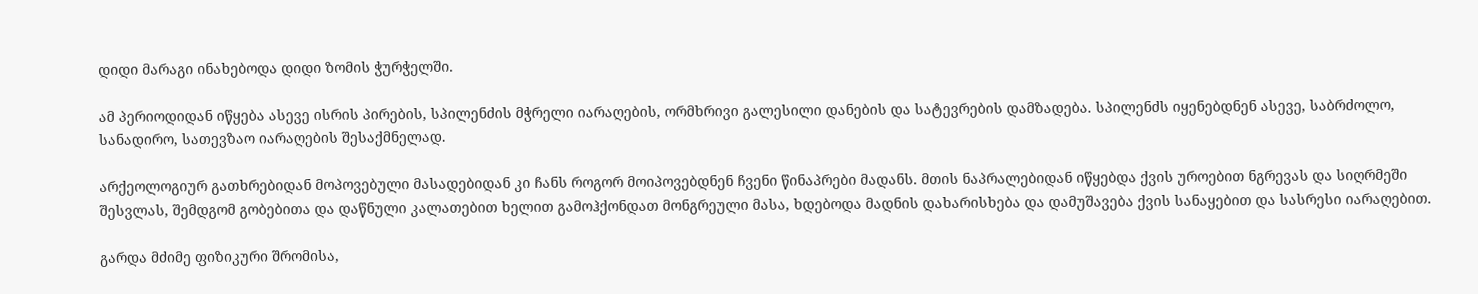დიდი მარაგი ინახებოდა დიდი ზომის ჭურჭელში.

ამ პერიოდიდან იწყება ასევე ისრის პირების, სპილენძის მჭრელი იარაღების, ორმხრივი გალესილი დანების და სატევრების დამზადება. სპილენძს იყენებდნენ ასევე, საბრძოლო, სანადირო, სათევზაო იარაღების შესაქმნელად.

არქეოლოგიურ გათხრებიდან მოპოვებული მასადებიდან კი ჩანს როგორ მოიპოვებდნენ ჩვენი წინაპრები მადანს. მთის ნაპრალებიდან იწყებდა ქვის უროებით ნგრევას და სიღრმეში შესვლას, შემდგომ გობებითა და დაწნული კალათებით ხელით გამოჰქონდათ მონგრეული მასა, ხდებოდა მადნის დახარისხება და დამუშავება ქვის სანაყებით და სასრესი იარაღებით.

გარდა მძიმე ფიზიკური შრომისა,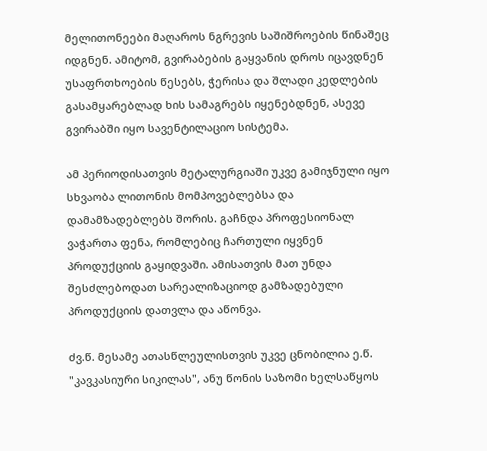მელითონეები მაღაროს ნგრევის საშიშროების წინაშეც იდგნენ. ამიტომ, გვირაბების გაყვანის დროს იცავდნენ უსაფრთხოების წესებს, ჭერისა და შლადი კედლების გასამყარებლად ხის სამაგრებს იყენებდნენ, ასევე გვირაბში იყო სავენტილაციო სისტემა.

ამ პერიოდისათვის მეტალურგიაში უკვე გამიჯნული იყო სხვაობა ლითონის მომპოვებლებსა და დამამზადებლებს შორის. გაჩნდა პროფესიონალ ვაჭართა ფენა, რომლებიც ჩართული იყვნენ პროდუქციის გაყიდვაში. ამისათვის მათ უნდა შესძლებოდათ სარეალიზაციოდ გამზადებული პროდუქციის დათვლა და აწონვა.

ძვ.წ. მესამე ათასწლეულისთვის უკვე ცნობილია ე.წ. "კავკასიური სიკილას", ანუ წონის საზომი ხელსაწყოს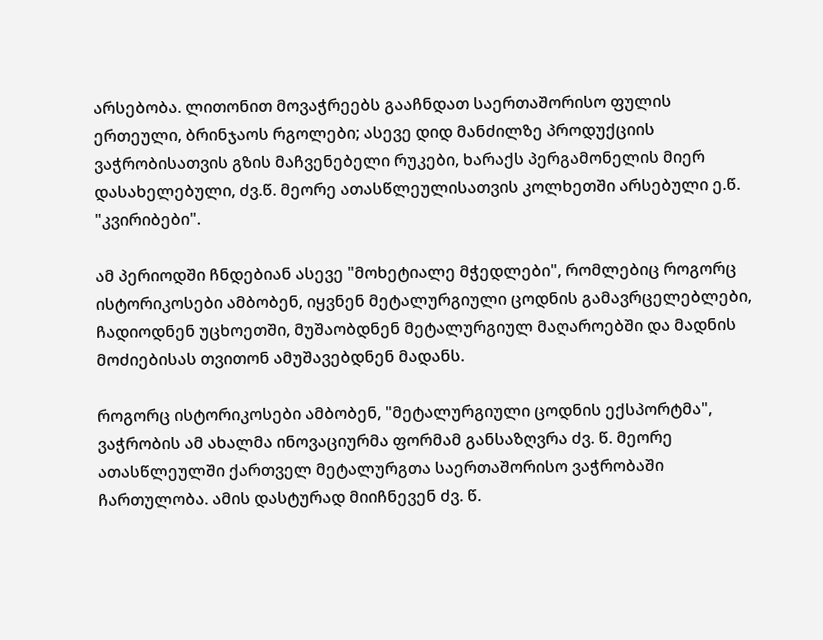არსებობა. ლითონით მოვაჭრეებს გააჩნდათ საერთაშორისო ფულის ერთეული, ბრინჯაოს რგოლები; ასევე დიდ მანძილზე პროდუქციის ვაჭრობისათვის გზის მაჩვენებელი რუკები, ხარაქს პერგამონელის მიერ დასახელებული, ძვ.წ. მეორე ათასწლეულისათვის კოლხეთში არსებული ე.წ. "კვირიბები".

ამ პერიოდში ჩნდებიან ასევე "მოხეტიალე მჭედლები", რომლებიც როგორც ისტორიკოსები ამბობენ, იყვნენ მეტალურგიული ცოდნის გამავრცელებლები, ჩადიოდნენ უცხოეთში, მუშაობდნენ მეტალურგიულ მაღაროებში და მადნის მოძიებისას თვითონ ამუშავებდნენ მადანს.

როგორც ისტორიკოსები ამბობენ, "მეტალურგიული ცოდნის ექსპორტმა", ვაჭრობის ამ ახალმა ინოვაციურმა ფორმამ განსაზღვრა ძვ. წ. მეორე ათასწლეულში ქართველ მეტალურგთა საერთაშორისო ვაჭრობაში ჩართულობა. ამის დასტურად მიიჩნევენ ძვ. წ.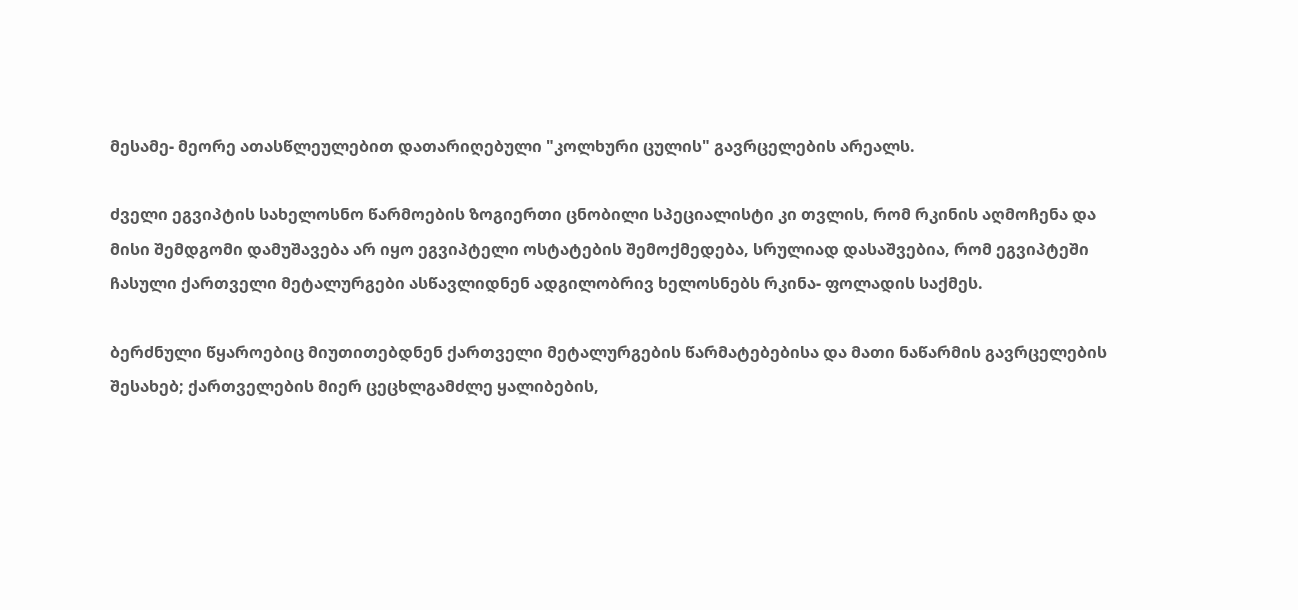მესამე- მეორე ათასწლეულებით დათარიღებული "კოლხური ცულის" გავრცელების არეალს.

ძველი ეგვიპტის სახელოსნო წარმოების ზოგიერთი ცნობილი სპეციალისტი კი თვლის, რომ რკინის აღმოჩენა და მისი შემდგომი დამუშავება არ იყო ეგვიპტელი ოსტატების შემოქმედება, სრულიად დასაშვებია, რომ ეგვიპტეში ჩასული ქართველი მეტალურგები ასწავლიდნენ ადგილობრივ ხელოსნებს რკინა- ფოლადის საქმეს.

ბერძნული წყაროებიც მიუთითებდნენ ქართველი მეტალურგების წარმატებებისა და მათი ნაწარმის გავრცელების შესახებ; ქართველების მიერ ცეცხლგამძლე ყალიბების,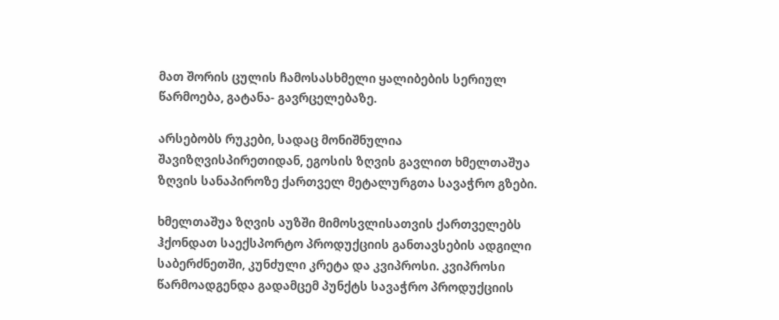მათ შორის ცულის ჩამოსასხმელი ყალიბების სერიულ წარმოება, გატანა- გავრცელებაზე.

არსებობს რუკები, სადაც მონიშნულია შავიზღვისპირეთიდან, ეგოსის ზღვის გავლით ხმელთაშუა ზღვის სანაპიროზე ქართველ მეტალურგთა სავაჭრო გზები.

ხმელთაშუა ზღვის აუზში მიმოსვლისათვის ქართველებს ჰქონდათ საექსპორტო პროდუქციის განთავსების ადგილი საბერძნეთში, კუნძული კრეტა და კვიპროსი. კვიპროსი წარმოადგენდა გადამცემ პუნქტს სავაჭრო პროდუქციის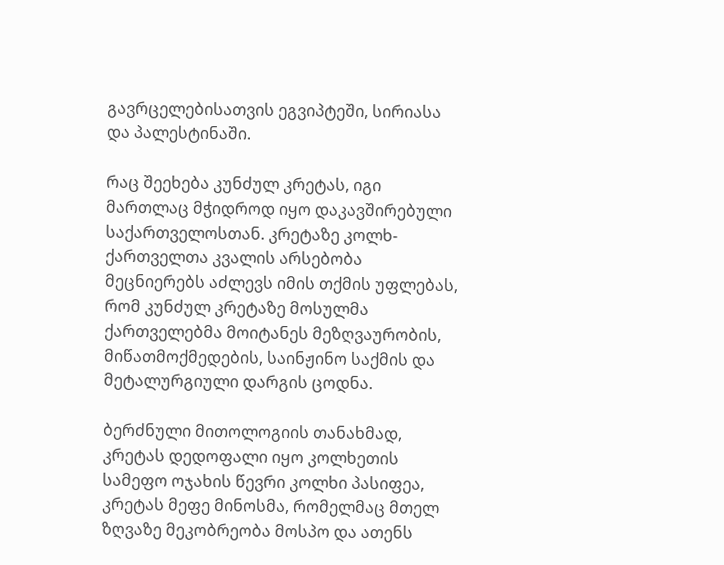გავრცელებისათვის ეგვიპტეში, სირიასა და პალესტინაში.

რაც შეეხება კუნძულ კრეტას, იგი მართლაც მჭიდროდ იყო დაკავშირებული საქართველოსთან. კრეტაზე კოლხ-ქართველთა კვალის არსებობა მეცნიერებს აძლევს იმის თქმის უფლებას, რომ კუნძულ კრეტაზე მოსულმა ქართველებმა მოიტანეს მეზღვაურობის, მიწათმოქმედების, საინჟინო საქმის და მეტალურგიული დარგის ცოდნა.

ბერძნული მითოლოგიის თანახმად, კრეტას დედოფალი იყო კოლხეთის სამეფო ოჯახის წევრი კოლხი პასიფეა, კრეტას მეფე მინოსმა, რომელმაც მთელ ზღვაზე მეკობრეობა მოსპო და ათენს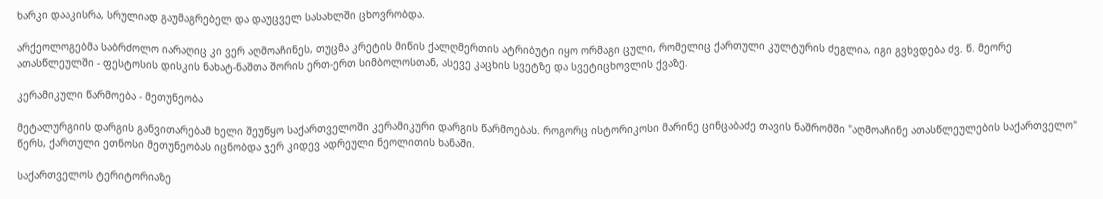ხარკი დააკისრა, სრულიად გაუმაგრებელ და დაუცველ სასახლში ცხოვრობდა.

არქეოლოგებმა საბრძოლო იარაღიც კი ვერ აღმოაჩინეს, თუცმა კრეტის მიწის ქალღმერთის ატრიბუტი იყო ორმაგი ცული, რომელიც ქართული კულტურის ძეგლია, იგი გვხვდება ძვ. წ. მეორე ათასწლეულში - ფესტოსის დისკის ნახატ-ნაშთა შორის ერთ-ერთ სიმბოლოსთან, ასევე კაცხის სვეტზე და სვეტიცხოვლის ქვაზე.

კერამიკული წარმოება - მეთუნეობა

მეტალურგიის დარგის განვითარებამ ხელი შეუწყო საქართველოში კერამიკური დარგის წარმოებას. როგორც ისტორიკოსი მარინე ცინცაბაძე თავის ნაშრომში "აღმოაჩინე ათასწლეულების საქართველო" წერს, ქართული ეთნოსი მეთუნეობას იცნობდა ჯერ კიდევ ადრეული ნეოლითის ხანაში.

საქართველოს ტერიტორიაზე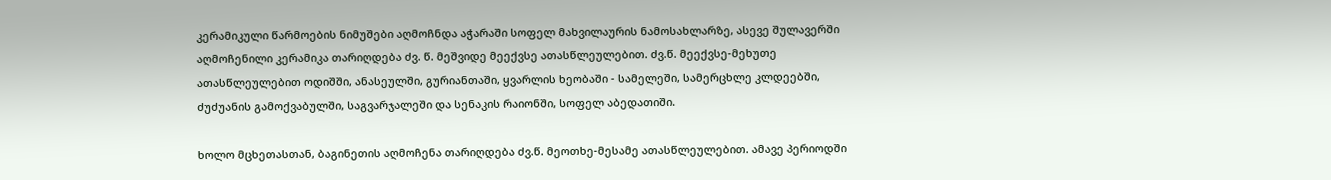კერამიკული წარმოების ნიმუშები აღმოჩნდა აჭარაში სოფელ მახვილაურის ნამოსახლარზე, ასევე შულავერში აღმოჩენილი კერამიკა თარიღდება ძვ. წ. მეშვიდე მეექვსე ათასწლეულებით. ძვ.წ. მეექვსე-მეხუთე ათასწლეულებით ოდიშში, ანასეულში, გურიანთაში, ყვარლის ხეობაში - სამელეში, სამერცხლე კლდეებში, ძუძუანის გამოქვაბულში, საგვარჯალეში და სენაკის რაიონში, სოფელ აბედათიში.

ხოლო მცხეთასთან, ბაგინეთის აღმოჩენა თარიღდება ძვ.წ. მეოთხე-მესამე ათასწლეულებით. ამავე პერიოდში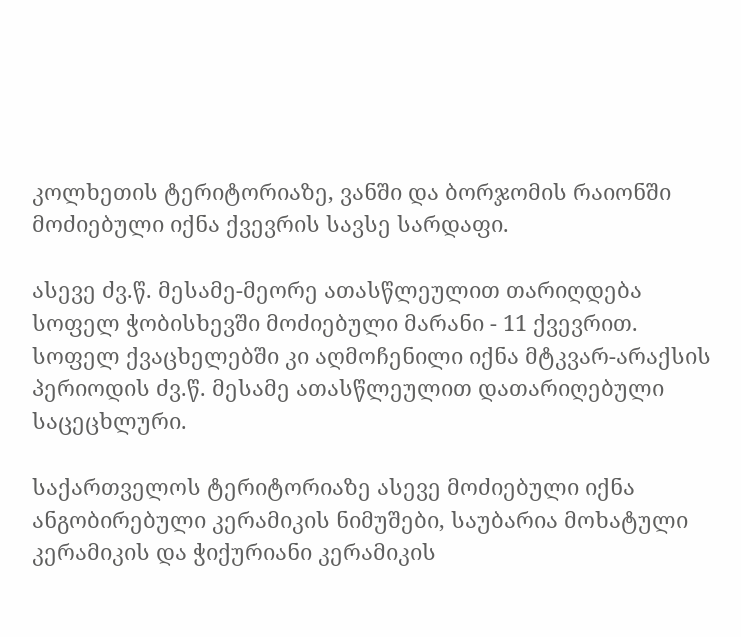კოლხეთის ტერიტორიაზე, ვანში და ბორჯომის რაიონში მოძიებული იქნა ქვევრის სავსე სარდაფი.

ასევე ძვ.წ. მესამე-მეორე ათასწლეულით თარიღდება სოფელ ჭობისხევში მოძიებული მარანი - 11 ქვევრით. სოფელ ქვაცხელებში კი აღმოჩენილი იქნა მტკვარ-არაქსის პერიოდის ძვ.წ. მესამე ათასწლეულით დათარიღებული საცეცხლური.

საქართველოს ტერიტორიაზე ასევე მოძიებული იქნა ანგობირებული კერამიკის ნიმუშები, საუბარია მოხატული კერამიკის და ჭიქურიანი კერამიკის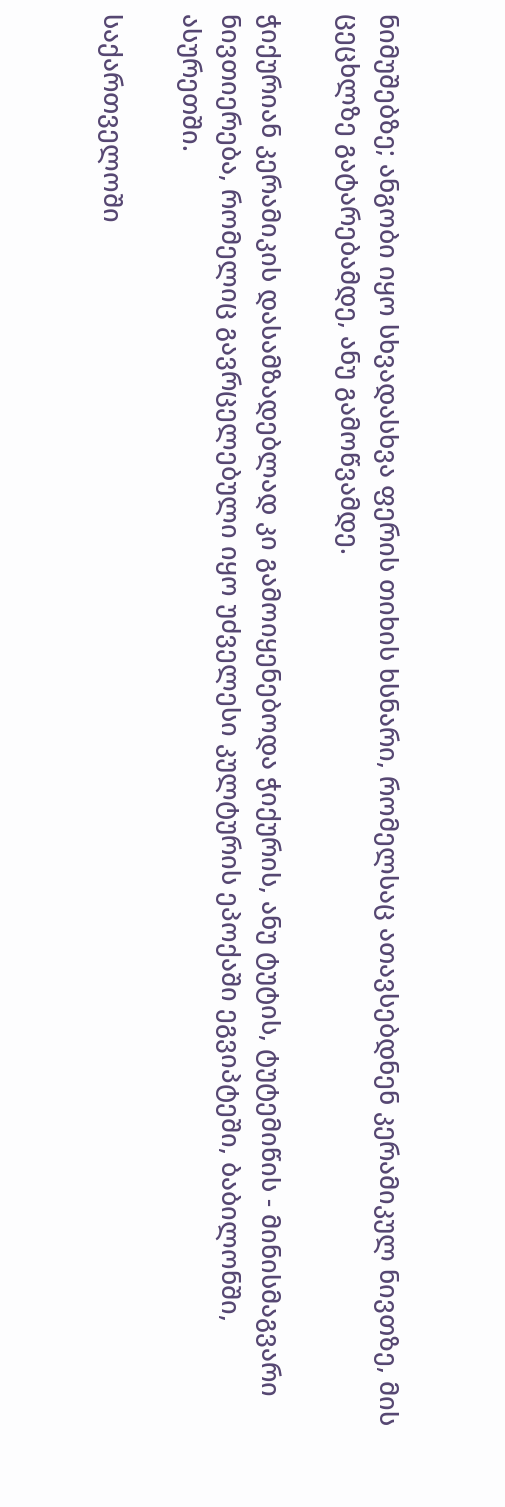ნიმუშებზე; ანგობი იყო სხვადასხვა ფერის თიხის ხსნარი, რომელსაც ათავსებდნენ კერამიკულ ნივთზე, მის ცეცხლზე გატარებამდე, ანუ გამოწვამდე.

ჭიქურიან კერამიკის დასამზადებლად კი გამოიყენებოდა ჭიქურის, ანუ ტუტის, ტუტემიწის - მინისმაგვარი ნივთიერება, რომელიც გავრცელებული იყო უძველესი კულტურის ეპოქაში ეგვიპტეში, ბაბილონში, ასურეთში.

საქართველოში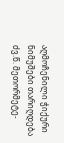აღმოჩენილი ჭიქური ნიმუშები თარიღდება ძვ.წ. მეთორმეტე-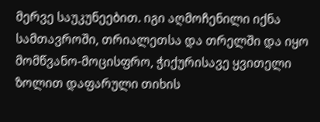მერვე საუკუნეებით. იგი აღმოჩენილი იქნა სამთავროში, თრიალეთსა და თრელში და იყო მომწვანო-მოცისფრო, ჭიქურისავე ყვითელი ზოლით დაფარული თიხის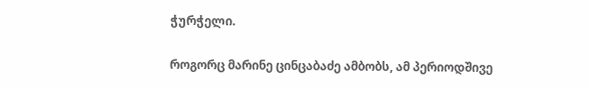ჭურჭელი.

როგორც მარინე ცინცაბაძე ამბობს, ამ პერიოდშივე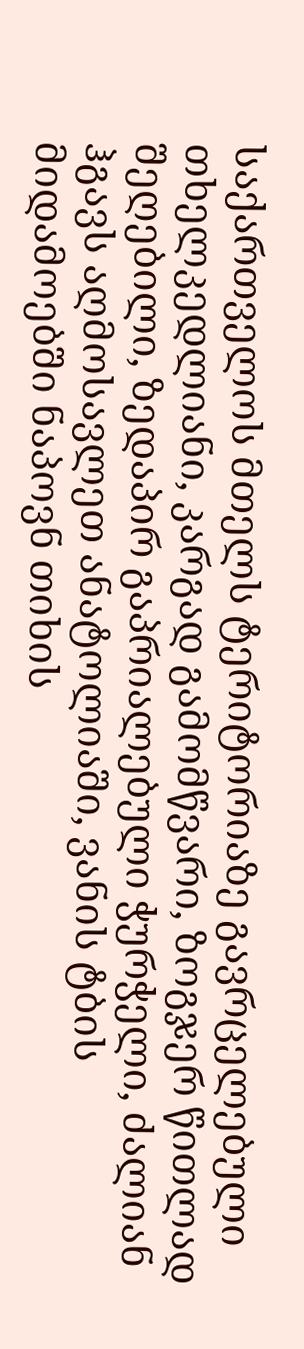საქართველოს მთელს ტერიტორიაზე გავრცელებული თხელკედლიანი, კარგად გამომწვარი, ზოგჯერ წითლად შეღებილი, ზედაპირ გაპრიალებული ჭურჭელი, ძალიან ჰგავს აღმოსავლეთ ანატოლიაში, ვანის ტბის მიდამოებში ნაპოვნ თიხის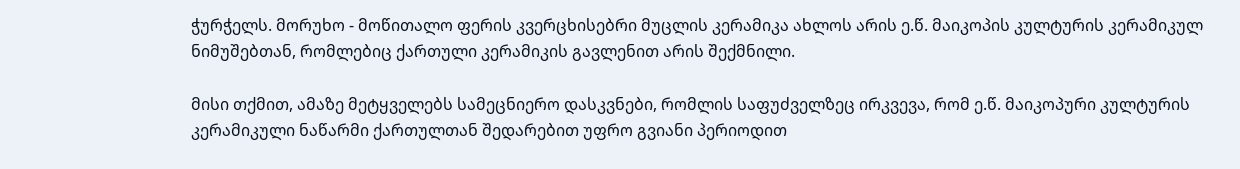ჭურჭელს. მორუხო - მოწითალო ფერის კვერცხისებრი მუცლის კერამიკა ახლოს არის ე.წ. მაიკოპის კულტურის კერამიკულ ნიმუშებთან, რომლებიც ქართული კერამიკის გავლენით არის შექმნილი.

მისი თქმით, ამაზე მეტყველებს სამეცნიერო დასკვნები, რომლის საფუძველზეც ირკვევა, რომ ე.წ. მაიკოპური კულტურის კერამიკული ნაწარმი ქართულთან შედარებით უფრო გვიანი პერიოდით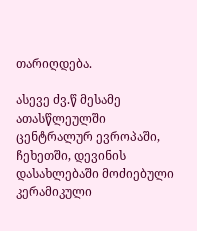თარიღდება.

ასევე ძვ.წ მესამე ათასწლეულში ცენტრალურ ევროპაში, ჩეხეთში, დევინის დასახლებაში მოძიებული კერამიკული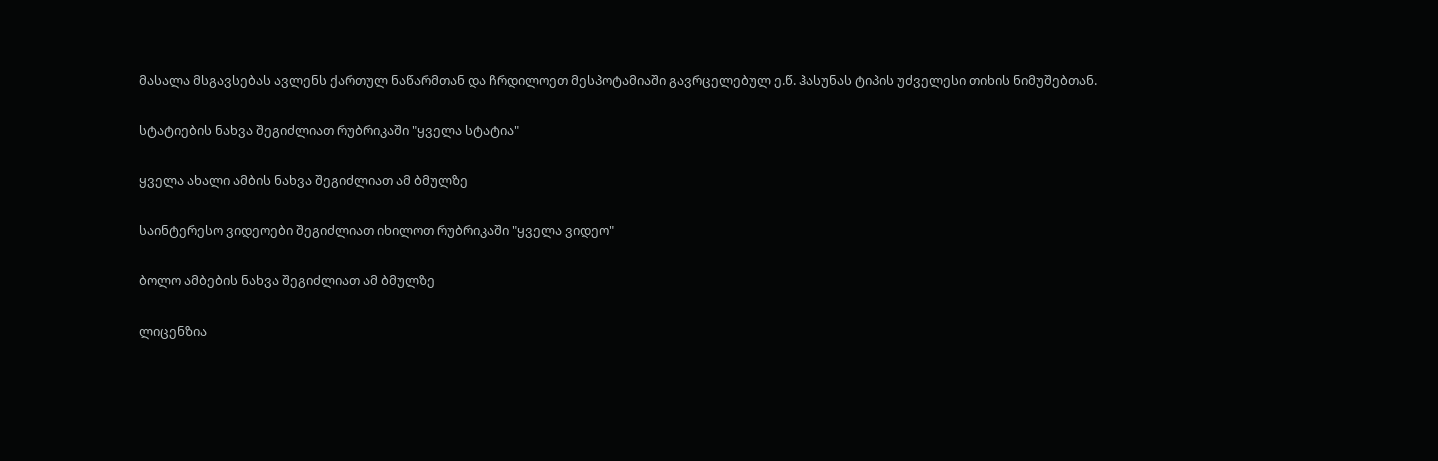მასალა მსგავსებას ავლენს ქართულ ნაწარმთან და ჩრდილოეთ მესპოტამიაში გავრცელებულ ე.წ. ჰასუნას ტიპის უძველესი თიხის ნიმუშებთან.

სტატიების ნახვა შეგიძლიათ რუბრიკაში "ყველა სტატია"

ყველა ახალი ამბის ნახვა შეგიძლიათ ამ ბმულზე

საინტერესო ვიდეოები შეგიძლიათ იხილოთ რუბრიკაში "ყველა ვიდეო"

ბოლო ამბების ნახვა შეგიძლიათ ამ ბმულზე

ლიცენზია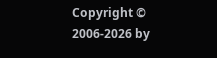Copyright © 2006-2026 by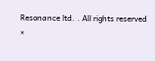Resonance ltd. . All rights reserved
×